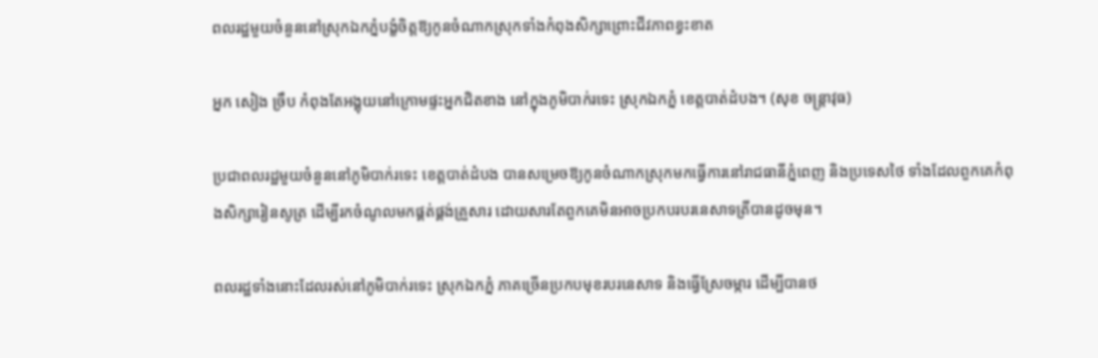ពលរដ្ឋមួយចំនួននៅស្រុកឯកភ្នំបង្ខំចិត្តឱ្យកូនចំណាកស្រុកទាំងកំពុងសិក្សាព្រោះជីវភាពខ្វះខាត

អ្នក សៀង ច្រឹប កំពុងតែអង្គុយនៅក្រោមផ្ទះអ្នកជិតខាង នៅក្នុងភូមិបាក់រទេះ ស្រុកឯកភ្នំ ខេត្តបាត់ដំបង។ (សុខ ចន្ត្រាវុធ)

ប្រជាពលរដ្ឋមួយចំនួននៅភូមិបាក់រទេះ ខេត្តបាត់ដំបង បានសម្រេចឱ្យកូនចំណាកស្រុកមកធ្វើការនៅរាជធានីភ្នំពេញ និងប្រទេសថៃ ទាំងដែលពួកគេកំពុងសិក្សារៀនសូត្រ ដើម្បីរកចំណូលមកផ្គត់ផ្គង់គ្រួសារ ដោយសារតែពួកគេមិនអាចប្រកបរបរនេសាទត្រីបានដូចមុន។

ពលរដ្ឋទាំងនោះដែលរស់នៅភូមិបាក់រទេះ ស្រុកឯកភ្នំ ភាគច្រើនប្រកបមុខរបរនេសាទ និងធ្វើស្រែចម្ការ ដើម្បីបានថ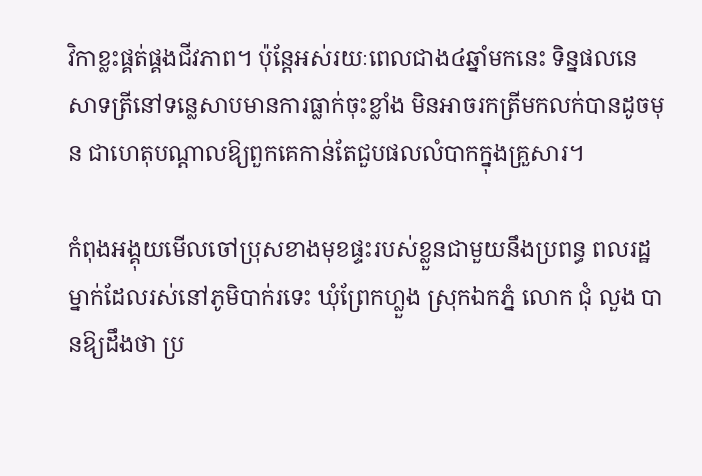វិកាខ្លះផ្គត់ផ្គងជីវភាព។ ប៉ុន្តែអស់រយៈពេលជាង៤ឆ្នាំមកនេះ ទិន្នផលនេសាទត្រីនៅទន្លេសាបមានការធ្លាក់ចុះខ្លាំង មិនអាចរកត្រីមកលក់បានដូចមុន ជាហេតុបណ្ដាលឱ្យពួកគេកាន់តែជួបផលលំបាកក្នុងគ្រួសារ។

កំពុងអង្គុយមើលចៅប្រុសខាងមុខផ្ទះរបស់ខ្លួនជាមួយនឹងប្រពន្ធ ពលរដ្ឋម្នាក់ដែលរស់នៅភូមិបាក់រទេះ ឃុំព្រែកហ្លួង ស្រុកឯកភ្នំ លោក ជុំ លួង បានឱ្យដឹងថា ប្រ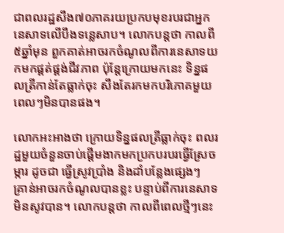ជាពលរដ្ឋសឹង៧០ភាគរយប្រកបមុខរបរជាអ្នកនេសាទលើបឹងទន្លេសាប។ លោកបន្តថា កាលពី៥ឆ្នាំមុន ពួកគាត់អាចរកចំណូលពីការនេសាទយកមកផ្គត់ផ្គង់ជីវភាព ប៉ុន្តែក្រោយមកនេះ ទិន្នផលត្រីកាន់តែធ្លាក់ចុះ សឹងតែរកមកបរិភោគមួយពេលៗមិនបានផង។

លោកអះអាងថា ក្រោយទិន្នផលត្រីធ្លាក់ចុះ ពលរដ្ឋមួយចំនួនចាប់ផ្ដើមងាកមកប្រកបរបរធ្វើស្រែចម្ការ ដូចជា ធ្វើស្រូវប្រាំង និងដាំបន្លែងផ្សេងៗ គ្រាន់អាចរកចំណូលបានខ្លះ បន្ទាប់ពីការនេសាទមិនសូវបាន។ លោកបន្តថា កាលពីពេលថ្មីៗនេះ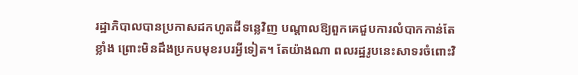រដ្ឋាភិបាលបានប្រកាសដកហូតដីទន្លេវិញ បណ្ដាលឱ្យពួកគេជួបការលំបាកកាន់តែខ្លាំង ព្រោះមិនដឹងប្រកបមុខរបរអ្វីទៀត។ តែយ៉ាងណា ពលរដ្ឋរូបនេះសាទរចំពោះវិ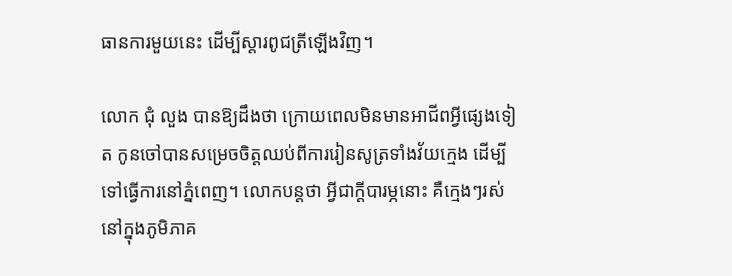ធានការមួយនេះ ដើម្បីស្ដារពូជត្រីឡើងវិញ។

លោក ជុំ លួង បានឱ្យដឹងថា ក្រោយពេលមិនមានអាជីពអ្វីផ្សេងទៀត កូនចៅបានសម្រេចចិត្តឈប់ពីការរៀនសូត្រទាំងវ័យក្មេង ដើម្បីទៅធ្វើការនៅភ្នំពេញ។ លោកបន្តថា អ្វីជាក្ដីបារម្ភនោះ គឺក្មេងៗរស់នៅក្នុងភូមិភាគ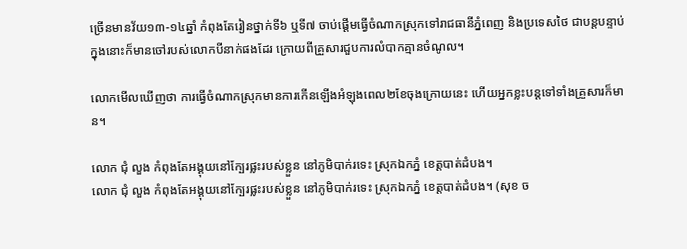ច្រើនមានវ័យ១៣-១៤ឆ្នាំ កំពុងតែរៀនថ្នាក់ទី៦ ឬទី៧ ចាប់ផ្ដើមធ្វើចំណាកស្រុកទៅរាជធានីភ្នំពេញ និងប្រទេសថៃ ជាបន្តបន្ទាប់ ក្នុងនោះក៏មានចៅរបស់លោកបីនាក់ផងដែរ ក្រោយពីគ្រួសារជួបការលំបាកគ្មានចំណូល។

លោកមើលឃើញថា ការធ្វើចំណាកស្រុកមានការកើនឡើងអំឡុងពេល២ខែចុងក្រោយនេះ ហើយអ្នកខ្លះបន្តទៅទាំងគ្រួសារក៏មាន។

លោក ជុំ លួង កំពុងតែអង្គុយនៅក្បែរផ្លះរបស់ខ្លួន នៅភូមិបាក់រទេះ ស្រុកឯកភ្នំ ខេត្តបាត់ដំបង។
លោក ជុំ លួង កំពុងតែអង្គុយនៅក្បែរផ្លះរបស់ខ្លួន នៅភូមិបាក់រទេះ ស្រុកឯកភ្នំ ខេត្តបាត់ដំបង។ (សុខ ច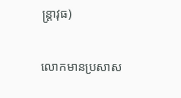ន្ត្រាវុធ)

លោកមានប្រសាស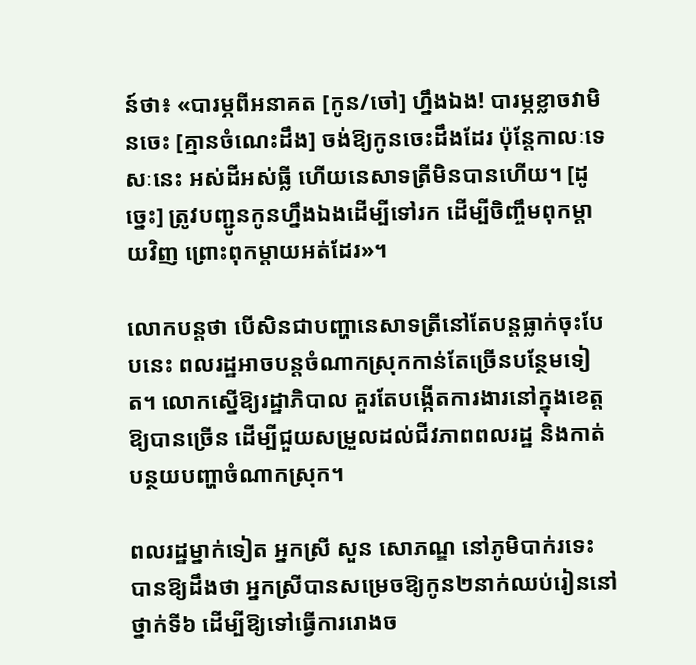ន៍ថា៖ «បារម្ភពីអនាគត [កូន/ចៅ] ហ្នឹងឯង! បារម្ភខ្លាចវាមិនចេះ [គ្មានចំណេះដឹង] ចង់ឱ្យកូនចេះដឹងដែរ ប៉ុន្តែកាលៈទេសៈនេះ អស់ដីអស់ធ្លី ហើយនេសាទត្រីមិនបានហើយ។ [ដូច្នេះ] ត្រូវបញ្ជូនកូនហ្នឹងឯងដើម្បីទៅរក ដើម្បីចិញ្ចឹមពុកម្ដាយវិញ ព្រោះពុកម្ដាយអត់ដែរ»។

លោកបន្តថា បើសិនជាបញ្ហានេសាទត្រីនៅតែបន្តធ្លាក់ចុះបែបនេះ ពលរដ្ឋអាចបន្តចំណាកស្រុកកាន់តែច្រើនបន្ថែមទៀត។ លោកស្នើឱ្យរដ្ឋាភិបាល គួរតែបង្កើតការងារនៅក្នុងខេត្តឱ្យបានច្រើន ដើម្បីជួយសម្រួលដល់ជីវភាពពលរដ្ឋ និងកាត់បន្ថយបញ្ហាចំណាកស្រុក។

ពលរដ្ឋម្នាក់ទៀត អ្នកស្រី សួន សោភណ្ឌ នៅភូមិបាក់រទេះ បានឱ្យដឹងថា អ្នកស្រីបានសម្រេចឱ្យកូន២នាក់ឈប់រៀននៅថ្នាក់ទី៦ ដើម្បីឱ្យទៅធ្វើការរោងច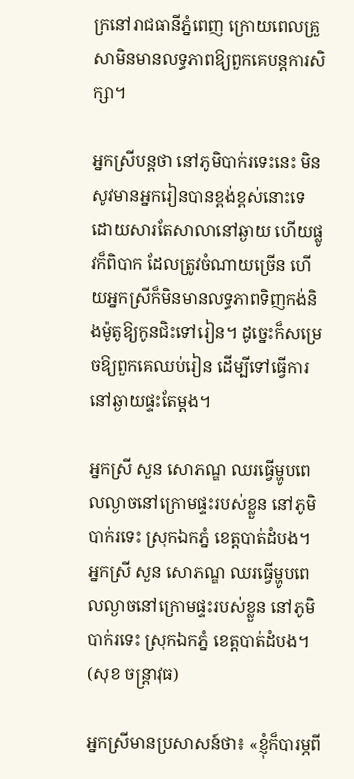ក្រនៅរាជធានីភ្នំពេញ ក្រោយពេលគ្រួសាមិនមានលទ្ធភាពឱ្យពួកគេបន្តការសិក្សា។

អ្នកស្រីបន្តថា នៅភូមិបាក់រទេះនេះ មិនសូវមានអ្នករៀនបានខ្ពង់ខ្ពស់នោះទេ ដោយសារតែសាលានៅឆ្ងាយ ហើយផ្លូវក៏ពិបាក ដែលត្រូវចំណាយច្រើន ហើយអ្នកស្រីក៏មិនមានលទ្ធភាពទិញកង់និងម៉ូតូឱ្យកូនជិះទៅរៀន។ ដូច្នេះក៏សម្រេចឱ្យពួកគេឈប់រៀន ដើម្បីទៅធ្វើការនៅឆ្ងាយផ្ទះតែម្តង។

អ្នកស្រី សួន សោភណ្ឌ ឈរធ្វើម្ហូបពេលល្ងាចនៅក្រោមផ្ទះរបស់ខ្លួន នៅភូមិបាក់រទេះ ស្រុកឯកភ្នំ ខេត្តបាត់ដំបង។
អ្នកស្រី សួន សោភណ្ឌ ឈរធ្វើម្ហូបពេលល្ងាចនៅក្រោមផ្ទះរបស់ខ្លួន នៅភូមិបាក់រទេះ ស្រុកឯកភ្នំ ខេត្តបាត់ដំបង។ (សុខ ចន្ត្រាវុធ)

អ្នកស្រីមានប្រសាសន៍ថា៖ «ខ្ញុំក៏បារម្ភពី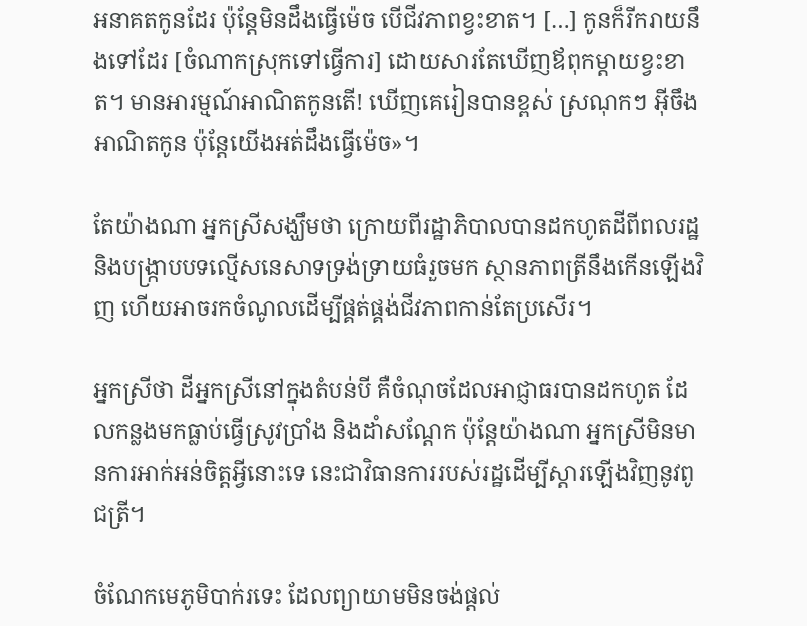អនាគតកូនដែរ ប៉ុន្តែមិនដឹងធ្វើម៉េច បើជីវភាពខ្វះខាត។ […] កូនក៏រីករាយនឹងទៅដែរ [ចំណាកស្រុកទៅធ្វើការ] ដោយសារតែឃើញឪពុកម្ដាយខ្វះខាត។ មានអារម្មណ៍អាណិតកូនតើ! ឃើញគេរៀនបានខ្ពស់ ស្រណុកៗ អ៊ីចឹងអាណិតកូន ប៉ុន្តែយើងអត់ដឹងធ្វើម៉េច»។

តែយ៉ាងណា អ្នកស្រីសង្ឃឹមថា ក្រោយពីរដ្ឋាភិបាលបានដកហូតដីពីពលរដ្ឋ និងបង្រ្កាបបទល្មើសនេសាទទ្រង់ទ្រាយធំរួចមក ស្ថានភាពត្រីនឹងកើនឡើងវិញ ហើយអាចរកចំណូលដើម្បីផ្គត់ផ្គង់ជីវភាពកាន់តែប្រសើរ។

អ្នកស្រីថា ដីអ្នកស្រីនៅក្នុងតំបន់បី គឺចំណុចដែលអាជ្ញាធរបានដកហូត ដែលកន្លងមកធ្លាប់ធ្វើស្រូវប្រាំង និងដាំសណ្ដែក ប៉ុន្តែយ៉ាងណា អ្នកស្រីមិនមានការអាក់អន់ចិត្តអ្វីនោះទេ នេះជាវិធានការរបស់រដ្ឋដើម្បីស្ដារឡើងវិញនូវពូជត្រី។

ចំណែកមេភូមិបាក់រទេះ ដែលព្យាយាមមិនចង់ផ្ដល់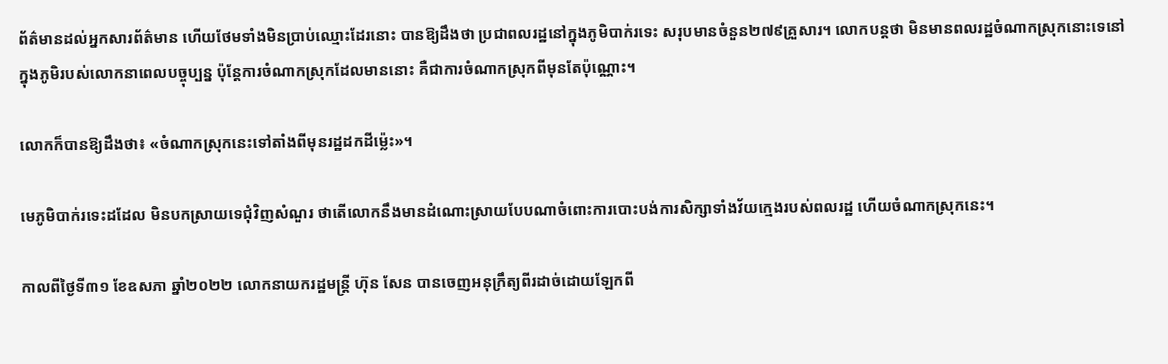ព័ត៌មានដល់អ្នកសារព័ត៌មាន ហើយថែមទាំងមិនប្រាប់ឈ្មោះដែរនោះ បានឱ្យដឹងថា ប្រជាពលរដ្ឋនៅក្នុងភូមិបាក់រទេះ សរុបមានចំនួន២៧៩គ្រួសារ។ លោកបន្តថា មិនមានពលរដ្ឋចំណាកស្រុកនោះទេនៅក្នុងភូមិរបស់លោកនាពេលបច្ចុប្បន្ន ប៉ុន្តែការចំណាកស្រុកដែលមាននោះ គឺជាការចំណាកស្រុកពីមុនតែប៉ុណ្ណោះ។

លោកក៏បានឱ្យដឹងថា៖ «ចំណាកស្រុកនេះទៅតាំងពីមុនរដ្ឋដកដីម្ល៉េះ»។

មេភូមិបាក់រទេះដដែល មិនបកស្រាយទេជុំវិញសំណួរ ថាតើលោកនឹងមានដំណោះស្រាយបែបណាចំពោះការបោះបង់ការសិក្សាទាំងវ័យក្មេងរបស់ពលរដ្ឋ ហើយចំណាកស្រុកនេះ។

កាលពីថ្ងៃទី៣១ ខែឧសភា ឆ្នាំ២០២២ លោកនាយករដ្ឋមន្ត្រី ហ៊ុន សែន បានចេញអនុក្រឹត្យពីរដាច់ដោយឡែកពី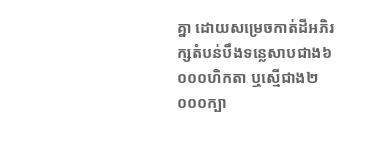គ្នា ដោយសម្រេចកាត់ដីអភិរក្សតំបន់បឹងទន្លេសាបជាង៦ ០០០ហិកតា ឬស្មើជាង២ ០០០ក្បា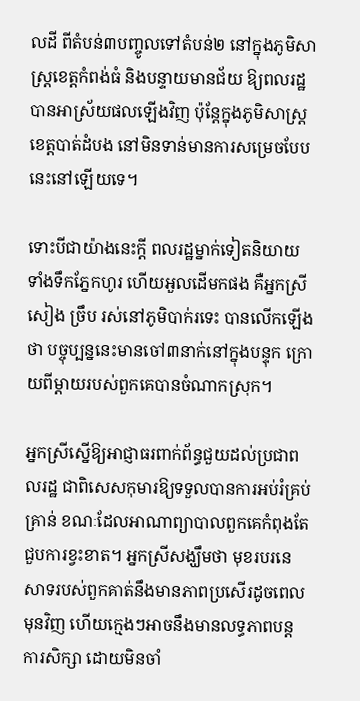លដី ពីតំបន់៣បញ្ចូលទៅតំបន់២ នៅក្នុងភូមិសាស្ត្រខេត្តកំពង់ធំ និងបន្ទាយមានជ័យ ឱ្យពលរដ្ឋបានអាស្រ័យផលឡើងវិញ ប៉ុន្តែក្នុងភូមិសាស្ត្រខេត្តបាត់ដំបង នៅមិនទាន់មានការសម្រេចបែបនេះនៅឡើយទេ។

ទោះបីជាយ៉ាងនេះក្តី ពលរដ្ឋម្នាក់ទៀតនិយាយទាំងទឹកភ្នែកហូរ ហើយអួលដើមកផង គឺអ្នកស្រី សៀង ច្រឹប រស់នៅភូមិបាក់រទេះ បានលើកឡើងថា បច្ចុប្បន្ននេះមានចៅ៣នាក់នៅក្នុងបន្ទុក ក្រោយពីម្ដាយរបស់ពួកគេបានចំណាកស្រុក។

អ្នកស្រីស្នើឱ្យអាជ្ញាធរពាក់ព័ន្ធជួយដល់ប្រជាពលរដ្ឋ ជាពិសេសកុមារឱ្យទទួលបានការអប់រំគ្រប់គ្រាន់ ខណៈដែលអាណាព្យាបាលពួកគេកំពុងតែជួបការខ្វះខាត។ អ្នកស្រីសង្ឃឹមថា មុខរបរនេសាទរបស់ពួកគាត់នឹងមានភាពប្រសើរដូចពេលមុនវិញ ហើយក្មេងៗអាចនឹងមានលទ្ធភាពបន្តការសិក្សា ដោយមិនចាំ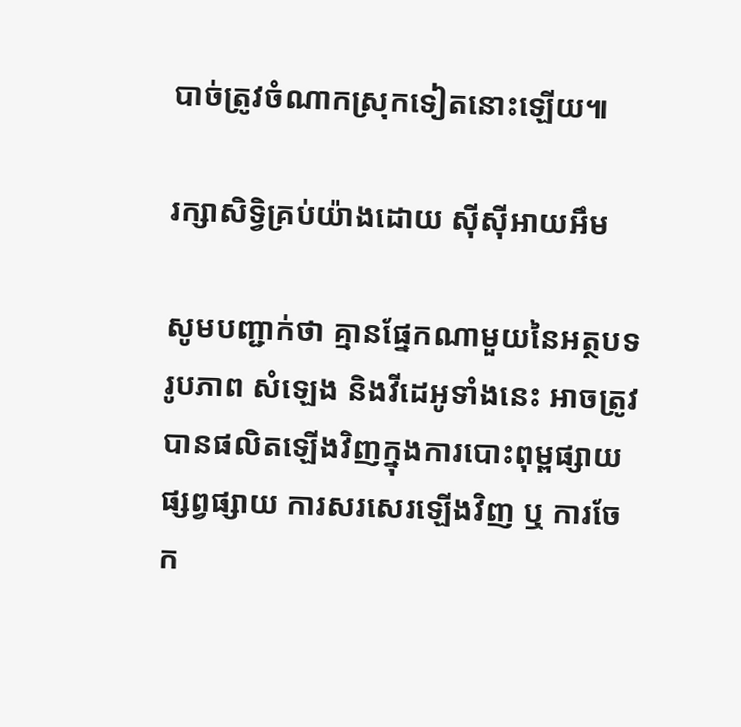បាច់ត្រូវចំណាកស្រុកទៀតនោះឡើយ៕

រក្សាសិទ្វិគ្រប់យ៉ាងដោយ ស៊ីស៊ីអាយអឹម

សូមបញ្ជាក់ថា គ្មានផ្នែកណាមួយនៃអត្ថបទ រូបភាព សំឡេង និងវីដេអូទាំងនេះ អាចត្រូវបានផលិតឡើងវិញក្នុងការបោះពុម្ពផ្សាយ ផ្សព្វផ្សាយ ការសរសេរឡើងវិញ ឬ ការចែក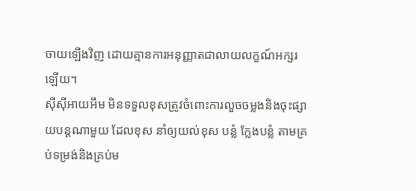ចាយឡើងវិញ ដោយគ្មានការអនុញ្ញាតជាលាយលក្ខណ៍អក្សរឡើយ។
ស៊ីស៊ីអាយអឹម មិនទទួលខុសត្រូវចំពោះការលួចចម្លងនិងចុះផ្សាយបន្តណាមួយ ដែលខុស នាំឲ្យយល់ខុស បន្លំ ក្លែងបន្លំ តាមគ្រប់ទម្រង់និងគ្រប់ម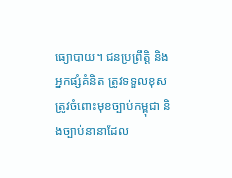ធ្យោបាយ។ ជនប្រព្រឹត្តិ និងអ្នកផ្សំគំនិត ត្រូវទទួលខុសត្រូវចំពោះមុខច្បាប់កម្ពុជា និងច្បាប់នានាដែល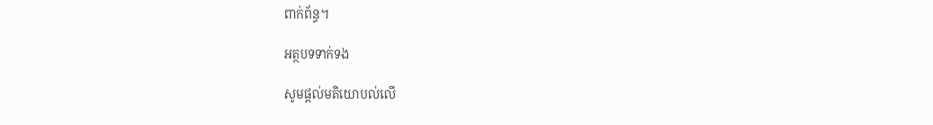ពាក់ព័ន្ធ។

អត្ថបទទាក់ទង

សូមផ្ដល់មតិយោបល់លើ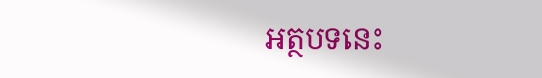អត្ថបទនេះ